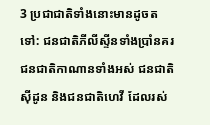3 ប្រជាជាតិទាំងនោះមានដូចតទៅ: ជនជាតិភីលីស្ទីនទាំងប្រាំនគរ ជនជាតិកាណានទាំងអស់ ជនជាតិស៊ីដូន និងជនជាតិហេវី ដែលរស់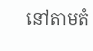នៅតាមតំ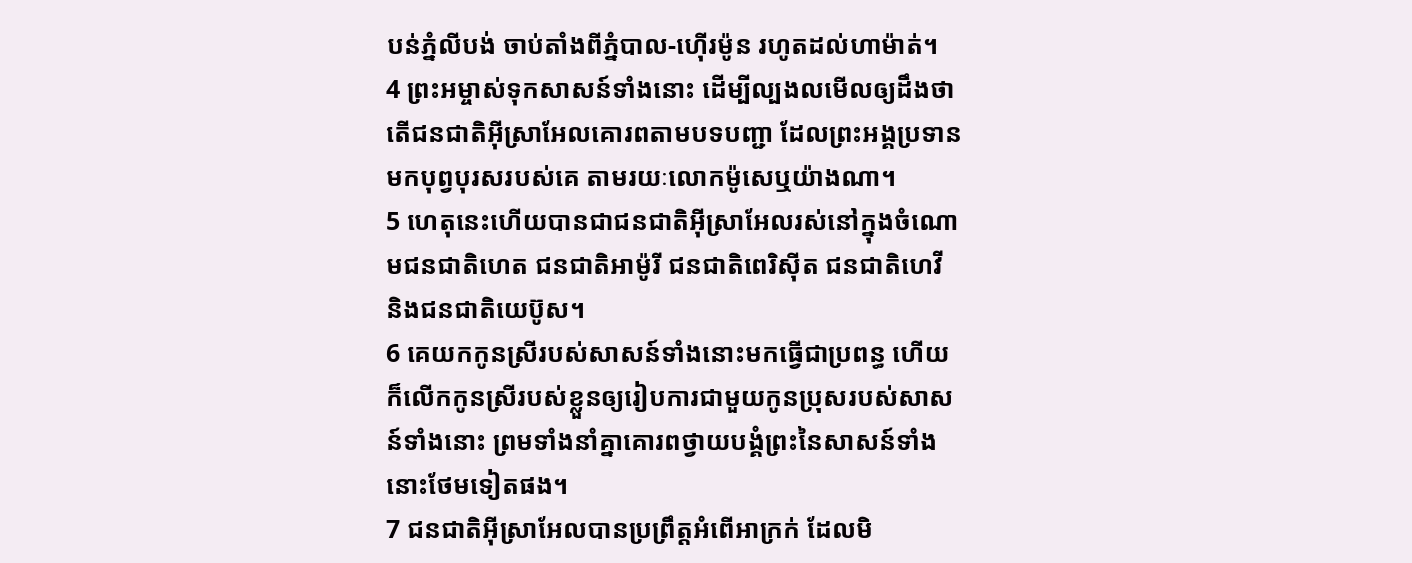បន់ភ្នំលីបង់ ចាប់តាំងពីភ្នំបាល-ហ៊ើរម៉ូន រហូតដល់ហាម៉ាត់។
4 ព្រះអម្ចាស់ទុកសាសន៍ទាំងនោះ ដើម្បីល្បងលមើលឲ្យដឹងថា តើជនជាតិអ៊ីស្រាអែលគោរពតាមបទបញ្ជា ដែលព្រះអង្គប្រទានមកបុព្វបុរសរបស់គេ តាមរយៈលោកម៉ូសេឬយ៉ាងណា។
5 ហេតុនេះហើយបានជាជនជាតិអ៊ីស្រាអែលរស់នៅក្នុងចំណោមជនជាតិហេត ជនជាតិអាម៉ូរី ជនជាតិពេរិស៊ីត ជនជាតិហេវី និងជនជាតិយេប៊ូស។
6 គេយកកូនស្រីរបស់សាសន៍ទាំងនោះមកធ្វើជាប្រពន្ធ ហើយក៏លើកកូនស្រីរបស់ខ្លួនឲ្យរៀបការជាមួយកូនប្រុសរបស់សាសន៍ទាំងនោះ ព្រមទាំងនាំគ្នាគោរពថ្វាយបង្គំព្រះនៃសាសន៍ទាំងនោះថែមទៀតផង។
7 ជនជាតិអ៊ីស្រាអែលបានប្រព្រឹត្តអំពើអាក្រក់ ដែលមិ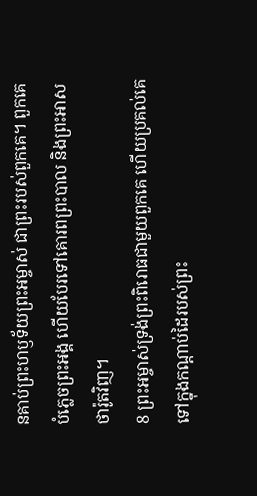នគាប់ព្រះហឫទ័យព្រះអម្ចាស់ ជាព្រះរបស់ពួកគេ។ ពួកគេបំភ្លេចព្រះអង្គ ហើយបែរទៅគោរពព្រះបាល និងព្រះអាសថារ៉ូតវិញ។
8 ព្រះអម្ចាស់ទ្រង់ព្រះពិរោធជាមួយពួកគេ ហើយប្រគល់គេទៅក្នុងកណ្ដាប់ដៃរបស់ព្រះ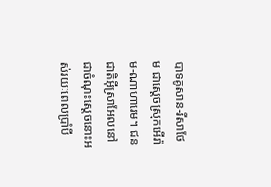បាទគូសាន-រីសាថែម ជាស្ដេចស្រុកអើរ៉ាម-ណាហារេម។ ជនជាតិអ៊ីស្រាអែលនៅជាចំណុះស្ដេចនោះអស់រយៈពេលប្រាំបី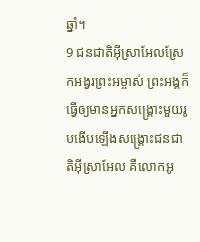ឆ្នាំ។
9 ជនជាតិអ៊ីស្រាអែលស្រែកអង្វរព្រះអម្ចាស់ ព្រះអង្គក៏ធ្វើឲ្យមានអ្នកសង្គ្រោះមួយរូបងើបឡើងសង្គ្រោះជនជាតិអ៊ីស្រាអែល គឺលោកអូ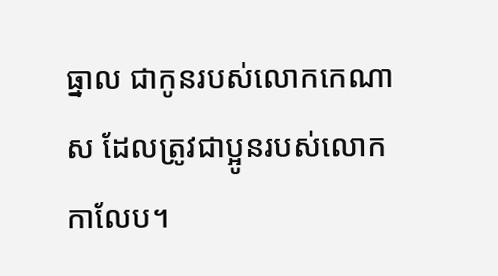ធ្នាល ជាកូនរបស់លោកកេណាស ដែលត្រូវជាប្អូនរបស់លោកកាលែប។